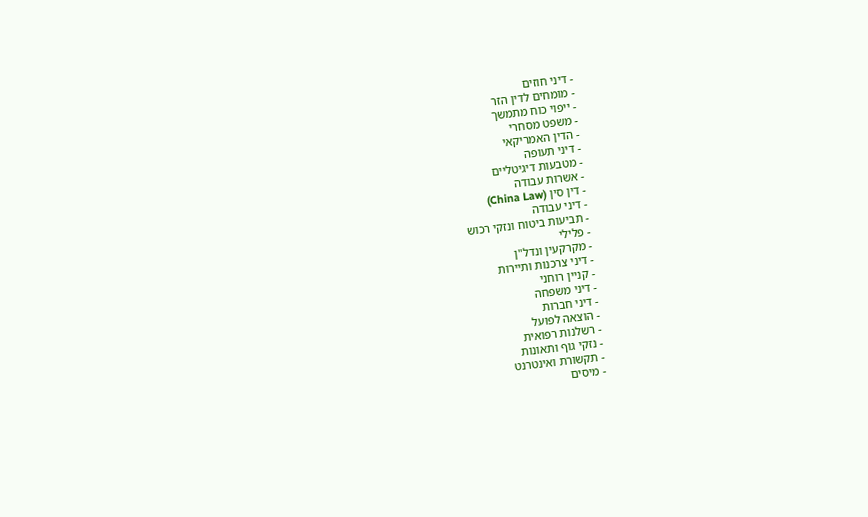- דיני חוזים
- מומחים לדין הזר
- ייפוי כוח מתמשך
- משפט מסחרי
- הדין האמריקאי
- דיני תעופה
- מטבעות דיגיטליים
- אשרות עבודה
- דין סין (China Law)
- דיני עבודה
- תביעות ביטוח ונזקי רכוש
- פלילי
- מקרקעין ונדל"ן
- דיני צרכנות ותיירות
- קניין רוחני
- דיני משפחה
- דיני חברות
- הוצאה לפועל
- רשלנות רפואית
- נזקי גוף ותאונות
- תקשורת ואינטרנט
- מיסים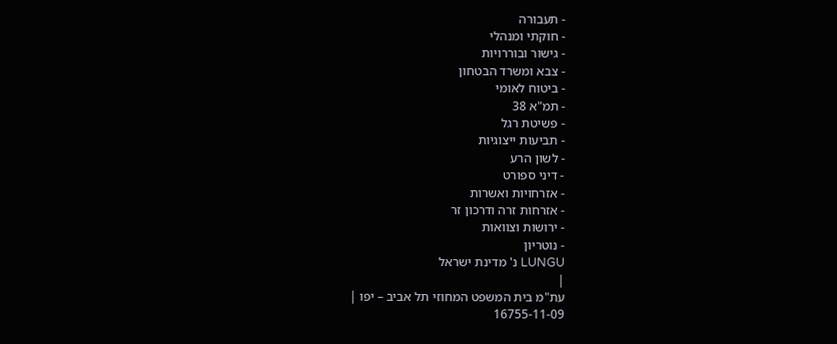- תעבורה
- חוקתי ומנהלי
- גישור ובוררויות
- צבא ומשרד הבטחון
- ביטוח לאומי
- תמ"א 38
- פשיטת רגל
- תביעות ייצוגיות
- לשון הרע
- דיני ספורט
- אזרחויות ואשרות
- אזרחות זרה ודרכון זר
- ירושות וצוואות
- נוטריון
LUNGU נ' מדינת ישראל
|
עת"מ בית המשפט המחוזי תל אביב – יפו |
16755-11-09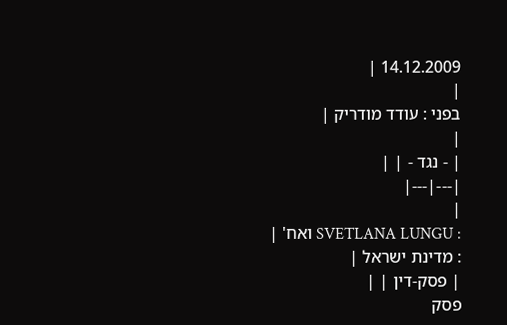14.12.2009 |
|
בפני : עודד מודריק |
|
| - נגד - | |
|---|---|
|
: SVETLANA LUNGU ואח' |
: מדינת ישראל |
| פסק-דין | |
פסק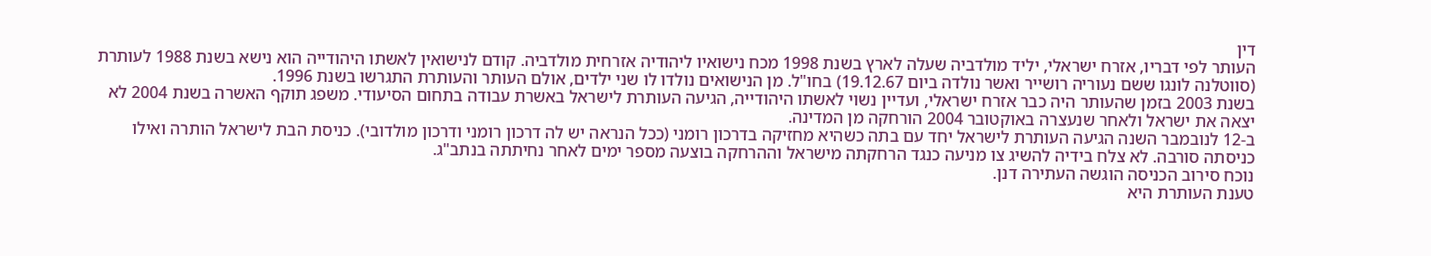דין
העותר לפי דבריו, אזרח ישראלי, יליד מולדביה שעלה לארץ בשנת 1998 מכח נישואיו ליהודיה אזרחית מולדביה. קודם לנישואין לאשתו היהודייה הוא נישא בשנת 1988 לעותרת (סווטלנה לונגו ששם נעוריה רושייר ואשר נולדה ביום 19.12.67) בחו"ל. מן הנישואים נולדו לו שני ילדים, אולם העותר והעותרת התגרשו בשנת 1996.
בשנת 2003 בזמן שהעותר היה כבר אזרח ישראלי, ועדיין נשוי לאשתו היהודייה, הגיעה העותרת לישראל באשרת עבודה בתחום הסיעודי. משפג תוקף האשרה בשנת 2004 לא יצאה את ישראל ולאחר שנעצרה באוקטובר 2004 הורחקה מן המדינה.
ב-12 לנובמבר השנה הגיעה העותרת לישראל יחד עם בתה כשהיא מחזיקה בדרכון רומני (ככל הנראה יש לה דרכון רומני ודרכון מולדובי). כניסת הבת לישראל הותרה ואילו כניסתה סורבה. לא צלח בידיה להשיג צו מניעה כנגד הרחקתה מישראל וההרחקה בוצעה מספר ימים לאחר נחיתתה בנתב"ג.
נוכח סירוב הכניסה הוגשה העתירה דנן.
טענת העותרת היא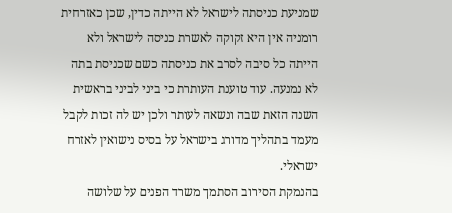שמניעת כניסתה לישראל לא הייתה כדין, שכן כאזרחית רומניה אין היא זקוקה לאשרת כניסה לישראל ולא הייתה כל סיבה לסרב את כניסתה כשם שכניסת בתה לא נמנעה. עוד טוענת העותרת כי ביני לביני בראשית השנה הזאת שבה ונשאה לעותר ולכן יש לה זכות לקבל מעמד בתהליך מדורג בישראל על בסיס נישואין לאזרח ישראלי.
בהנמקת הסירוב הסתמך משרד הפנים על שלושה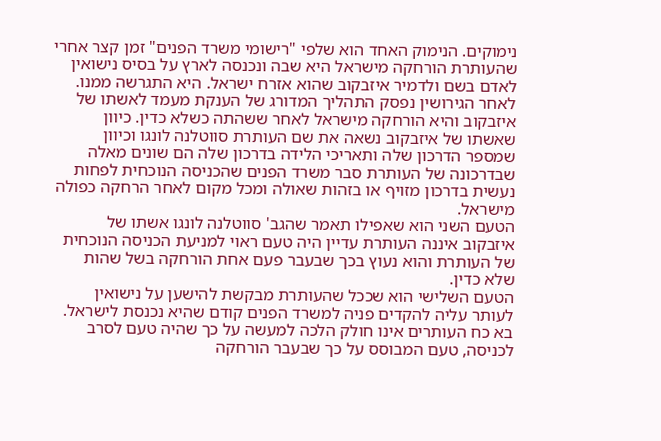נימוקים. הנימוק האחד הוא שלפי "רישומי משרד הפנים" זמן קצר אחרי שהעותרת הורחקה מישראל היא שבה ונכנסה לארץ על בסיס נישואין לאדם בשם ולדמיר איזבקוב שהוא אזרח ישראל. היא התגרשה ממנו. לאחר הגירושין נפסק התהליך המדורג של הענקת מעמד לאשתו של איזבקוב והיא הורחקה מישראל לאחר ששהתה כשלא כדין. כיוון שאשתו של איזבקוב נשאה את שם העותרת סווטלנה לונגו וכיוון שמספר הדרכון שלה ותאריכי הלידה בדרכון שלה הם שונים מאלה שבדרכונה של העותרת סבר משרד הפנים שהכניסה הנוכחית לפחות נעשית בדרכון מזויף או בזהות שאולה ומכל מקום לאחר הרחקה כפולה מישראל.
הטעם השני הוא שאפילו תאמר שהגב' סווטלנה לונגו אשתו של איזבקוב איננה העותרת עדיין היה טעם ראוי למניעת הכניסה הנוכחית של העותרת והוא נעוץ בכך שבעבר פעם אחת הורחקה בשל שהות שלא כדין.
הטעם השלישי הוא שככל שהעותרת מבקשת להישען על נישואין לעותר עליה להקדים פניה למשרד הפנים קודם שהיא נכנסת לישראל.
בא כח העותרים אינו חולק הלכה למעשה על כך שהיה טעם לסרב לכניסה, טעם המבוסס על כך שבעבר הורחקה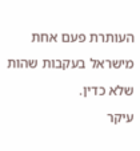העותרת פעם אחת מישראל בעקבות שהות שלא כדין.
עיקר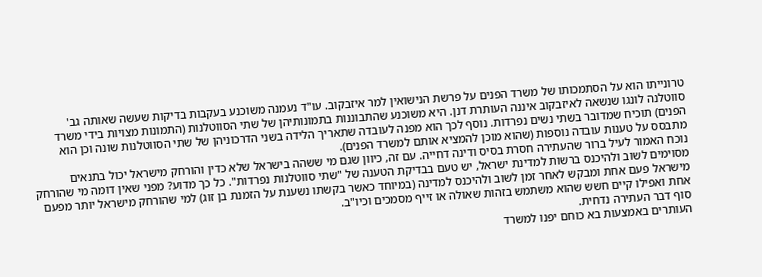טרונייתו הוא על הסתמכותו של משרד הפנים על פרשת הנישואין למר איזבקוב. עו"ד נעמנה משוכנע בעקבות בדיקות שעשה שאותה גב' סווטלנה לונגו שנשאה לאיזבקוב איננה העותרת דנן. היא משוכנע שהתבוננות בתמונותיהן של שתי הסווטלנות (התמונות מצויות בידי משרד הפנים) תוכיח שמדובר בשתי נשים נפרדות. נוסף לכך הוא מפנה לעובדה שתאריך הלידה בשני הדרכוניהן של שתי הסווטלנות שונה וכן הוא מתבסס על טענות עובדה נוספות (שהוא מוכן להמציא אותם למשרד הפנים).
נוכח האמור לעיל ברור שהעתירה חסרת בסיס ודינה דחייה. עם זה, כיוון שגם מי ששהה בישראל שלא כדין והורחק מישראל יכול בתנאים מסוימים לשוב ולהיכנס ברשות למדינת ישראל, יש טעם בבדיקת הטענה של "שתי סווטלנות נפרדות". כל כך מדוע? מפני שאין דומה מי שהורחק מישראל פעם אחת ומבקש לאחר זמן לשוב ולהיכנס למדינה (במיוחד כאשר בקשתו נשענת על הזמנת בן זוג) למי שהורחק מישראל יותר מפעם אחת ואפילו קיים חשש שהוא משתמש בזהות שאולה או זייף מסמכים וכיו"ב.
סוף דבר העתירה נדחית.
העותרים באמצעות בא כוחם יפנו למשרד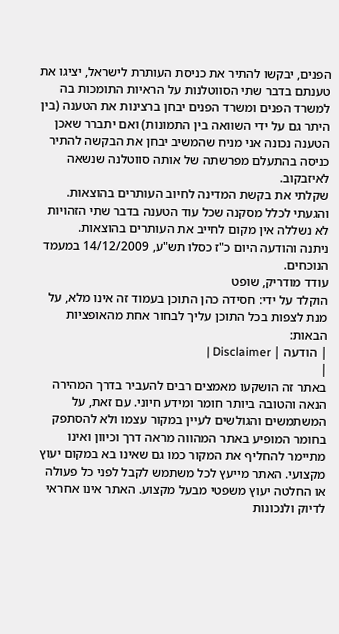הפנים, יבקשו להתיר את כניסת העותרת לישראל, יציגו את טענתם בדבר שתי הסווטלנות על הראיות התומכות בה למשרד הפנים ומשרד הפנים יבחן ברצינות את הטענה (בין היתר גם על ידי השוואה בין התמונות) ואם יתברר שאכן הטענה נכונה אני מניח שהמשיב יבחן את הבקשה להתיר כניסה בהתעלם מפרשתה של אותה סווטלנה שנשאה לאיזבקוב.
שקלתי את בקשת המדינה לחיוב העותרים בהוצאות. והגעתי לכלל מסקנה שכל עוד הטענה בדבר שתי הזהויות לא נשללה אין מקום לחייב את העותרים בהוצאות.
ניתנה והודעה היום כ"ז כסלו תש"ע, 14/12/2009 במעמד הנוכחים.
עודד מודריק, שופט
הוקלד על ידי: חסידה כהן התוכן בעמוד זה אינו מלא, על מנת לצפות בכל התוכן עליך לבחור אחת מהאופציות הבאות:
| הודעה | Disclaimer |
|
באתר זה הושקעו מאמצים רבים להעביר בדרך המהירה הנאה והטובה ביותר חומר ומידע חיוני. עם זאת, על המשתמשים והגולשים לעיין במקור עצמו ולא להסתפק בחומר המופיע באתר המהווה מראה דרך וכיוון ואינו מתיימר להחליף את המקור כמו גם שאינו בא במקום יעוץ מקצועי. האתר מייעץ לכל משתמש לקבל לפני כל פעולה או החלטה יעוץ משפטי מבעל מקצוע. האתר אינו אחראי לדיוק ולנכונות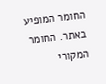החומר המופיע באתר. החומר המקורי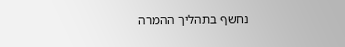נחשף בתהליך ההמרה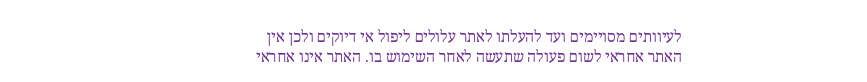לעיוותים מסויימים ועד להעלתו לאתר עלולים ליפול אי דיוקים ולכן אין האתר אחראי לשום פעולה שתעשה לאחר השימוש בו. האתר אינו אחראי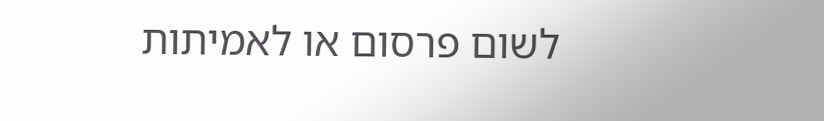לשום פרסום או לאמיתות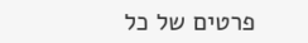פרטים של כל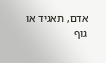אדם, תאגיד או גוף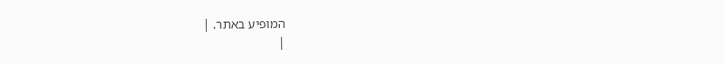המופיע באתר. |
|